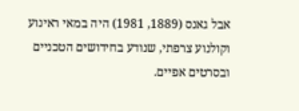אבל גאנס (1889, 1981) היה במאי ראינוע וקולנוע צרפתי, שנודע בחידושים הטכניים ובסרטים אפיים.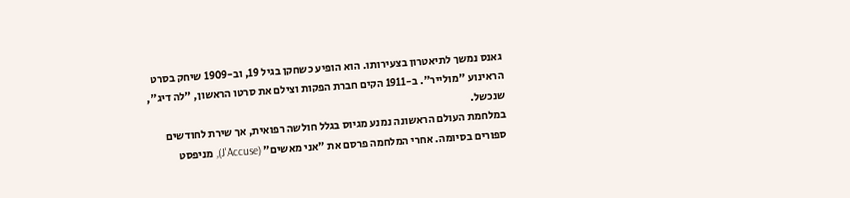גאנס נמשך לתיאטרון בצעירותו. הוא הופיע כשחקן בגיל 19, וב-1909 שיחק בסרט הראינוע "מולייר". ב-1911 הקים חברת הפקות וצילם את סרטו הראשון, "לה דיג", שנכשל.
במלחמת העולם הראשונה נמנע מגיוס בגלל חולשה רפואית, אך שירת לחודשים ספורים בסיומה. אחרי המלחמה פרסם את "אני מאשים" (J'Accuse), מניפסט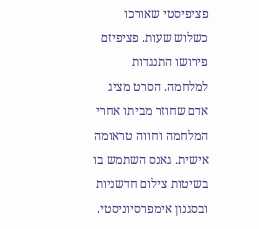פציפיסטי שאורכו כשלוש שעות. פציפיזם פירושו התנגדות למלחמה. הסרט מציג אדם שחוזר מביתו אחרי המלחמה וחווה טראומה אישית. גאנס השתמש בו בשיטות צילום חדשניות ובסגנון אימפרסיוניסטי.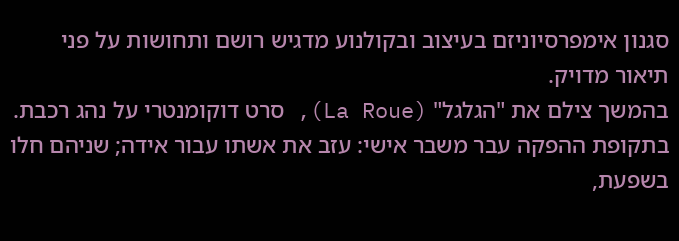סגנון אימפרסיוניזם בעיצוב ובקולנוע מדגיש רושם ותחושות על פני תיאור מדויק.
בהמשך צילם את "הגלגל" (La Roue), סרט דוקומנטרי על נהג רכבת. בתקופת ההפקה עבר משבר אישי: עזב את אשתו עבור אידה; שניהם חלו בשפעת,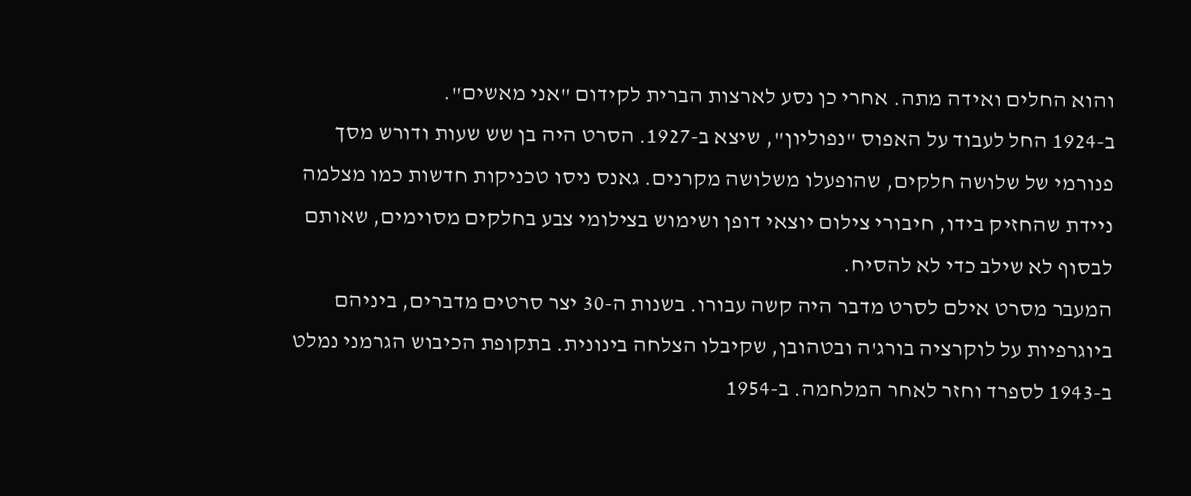והוא החלים ואידה מתה. אחרי כן נסע לארצות הברית לקידום "אני מאשים".
ב-1924 החל לעבוד על האפוס "נפוליון", שיצא ב-1927. הסרט היה בן שש שעות ודורש מסך פנורמי של שלושה חלקים, שהופעלו משלושה מקרנים. גאנס ניסו טכניקות חדשות כמו מצלמה ניידת שהחזיק בידו, חיבורי צילום יוצאי דופן ושימוש בצילומי צבע בחלקים מסוימים, שאותם לבסוף לא שילב כדי לא להסיח.
המעבר מסרט אילם לסרט מדבר היה קשה עבורו. בשנות ה-30 יצר סרטים מדברים, ביניהם ביוגרפיות על לוקרציה בורג'ה ובטהובן, שקיבלו הצלחה בינונית. בתקופת הכיבוש הגרמני נמלט ב-1943 לספרד וחזר לאחר המלחמה. ב-1954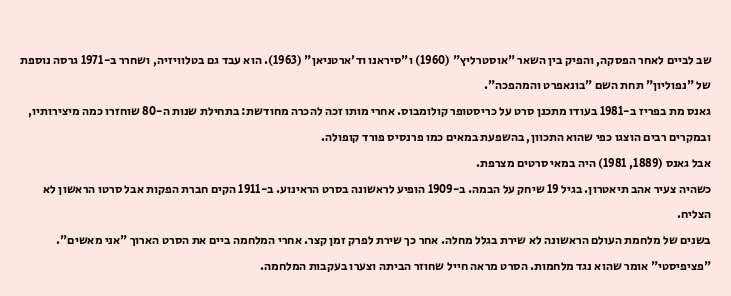שב לביים לאחר הפסקה, והפיק בין השאר "אוסטרליץ" (1960) ו"סיראנו וד'ארטניאן" (1963). הוא עבד גם בטלוויזיה, ושחרר ב-1971 גרסה נוספת של "נפוליון" תחת השם "בונאפרט והמהפכה".
גאנס מת בפריז ב-1981 בעודו מתכנן סרט על כריסטופר קולומבוס. אחרי מותו זכה להכרה מחודשת: בתחילת שנות ה-80 שוחזרו כמה מיצירותיו, ובמקרים רבים הוצגו כפי שהוא התכוון, בהשפעת במאים כמו פרנסיס פורד קופולה.
אבל גאנס (1889, 1981) היה במאי סרטים מצרפת.
כשהיה צעיר אהב תיאטרון. בגיל 19 שיחק על הבמה. ב-1909 הופיע לראשונה בסרט הראינוע. ב-1911 הקים חברת הפקות אבל סרטו הראשון לא הצליח.
בשנים של מלחמת העולם הראשונה לא שירת בגלל מחלה. אחר כך שירת לפרק זמן קצר. אחרי המלחמה ביים את הסרט הארוך "אני מאשים". "פציפיסטי" אומר שהוא נגד מלחמות. הסרט מראה חייל שחוזר הביתה וצערו בעקבות המלחמה.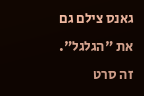גאנס צילם גם את "הגלגל". זה סרט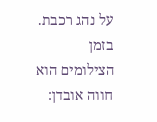על נהג רכבת. בזמן הצילומים הוא חווה אובדן: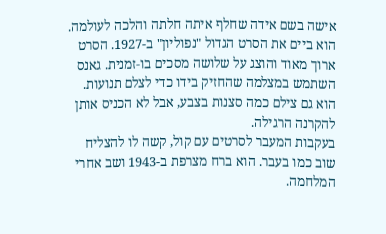אישה בשם אידה שחלף איתה חלתה והלכה לעולמה.
הוא ביים את הסרט הגדול "נפוליון" ב-1927. הסרט ארוך מאוד והוצג על שלושה מסכים בו‑זמנית. גאנס השתמש במצלמה שהחזיק בידו כדי לצלם תנועות. הוא גם צילם כמה סצנות בצבע, אבל לא הכניס אותן להקרנה הרגילה.
בעקבות המעבר לסרטים עם קול, קשה לו להצליח שוב כמו בעבר. הוא ברח מצרפת ב-1943 ושב אחרי המלחמה.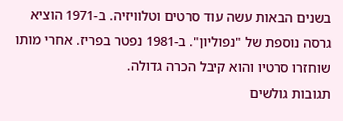בשנים הבאות עשה עוד סרטים וטלוויזיה. ב-1971 הוציא גרסה נוספת של "נפוליון". ב-1981 נפטר בפריז. אחרי מותו שוחזרו סרטיו והוא קיבל הכרה גדולה.
תגובות גולשים